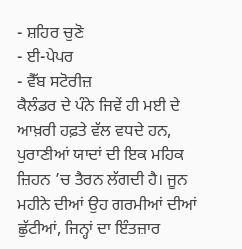- ਸ਼ਹਿਰ ਚੁਣੋ
- ਈ-ਪੇਪਰ
- ਵੈੱਬ ਸਟੋਰੀਜ਼
ਕੈਲੰਡਰ ਦੇ ਪੰਨੇ ਜਿਵੇਂ ਹੀ ਮਈ ਦੇ ਆਖ਼ਰੀ ਹਫ਼ਤੇ ਵੱਲ ਵਧਦੇ ਹਨ, ਪੁਰਾਣੀਆਂ ਯਾਦਾਂ ਦੀ ਇਕ ਮਹਿਕ ਜ਼ਿਹਨ ’ਚ ਤੈਰਨ ਲੱਗਦੀ ਹੈ। ਜੂਨ ਮਹੀਨੇ ਦੀਆਂ ਉਹ ਗਰਮੀਆਂ ਦੀਆਂ ਛੁੱਟੀਆਂ, ਜਿਨ੍ਹਾਂ ਦਾ ਇੰਤਜ਼ਾਰ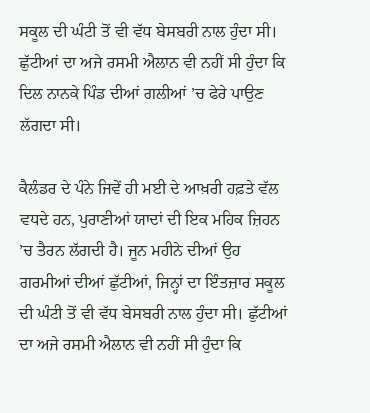ਸਕੂਲ ਦੀ ਘੰਟੀ ਤੋਂ ਵੀ ਵੱਧ ਬੇਸਬਰੀ ਨਾਲ ਹੁੰਦਾ ਸੀ। ਛੁੱਟੀਆਂ ਦਾ ਅਜੇ ਰਸਮੀ ਐਲਾਨ ਵੀ ਨਹੀਂ ਸੀ ਹੁੰਦਾ ਕਿ ਦਿਲ ਨਾਨਕੇ ਪਿੰਡ ਦੀਆਂ ਗਲੀਆਂ ’ਚ ਫੇਰੇ ਪਾਉਣ ਲੱਗਦਾ ਸੀ।

ਕੈਲੰਡਰ ਦੇ ਪੰਨੇ ਜਿਵੇਂ ਹੀ ਮਈ ਦੇ ਆਖ਼ਰੀ ਹਫ਼ਤੇ ਵੱਲ ਵਧਦੇ ਹਨ, ਪੁਰਾਣੀਆਂ ਯਾਦਾਂ ਦੀ ਇਕ ਮਹਿਕ ਜ਼ਿਹਨ ’ਚ ਤੈਰਨ ਲੱਗਦੀ ਹੈ। ਜੂਨ ਮਹੀਨੇ ਦੀਆਂ ਉਹ ਗਰਮੀਆਂ ਦੀਆਂ ਛੁੱਟੀਆਂ, ਜਿਨ੍ਹਾਂ ਦਾ ਇੰਤਜ਼ਾਰ ਸਕੂਲ ਦੀ ਘੰਟੀ ਤੋਂ ਵੀ ਵੱਧ ਬੇਸਬਰੀ ਨਾਲ ਹੁੰਦਾ ਸੀ। ਛੁੱਟੀਆਂ ਦਾ ਅਜੇ ਰਸਮੀ ਐਲਾਨ ਵੀ ਨਹੀਂ ਸੀ ਹੁੰਦਾ ਕਿ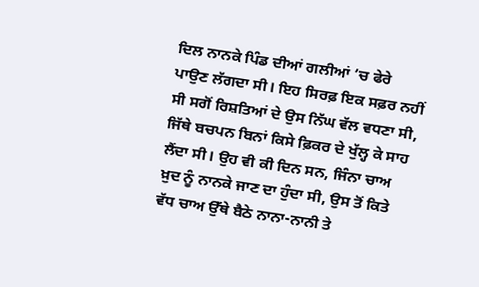ਦਿਲ ਨਾਨਕੇ ਪਿੰਡ ਦੀਆਂ ਗਲੀਆਂ ’ਚ ਫੇਰੇ ਪਾਉਣ ਲੱਗਦਾ ਸੀ। ਇਹ ਸਿਰਫ਼ ਇਕ ਸਫ਼ਰ ਨਹੀਂ ਸੀ ਸਗੋਂ ਰਿਸ਼ਤਿਆਂ ਦੇ ਉਸ ਨਿੱਘ ਵੱਲ ਵਧਣਾ ਸੀ, ਜਿੱਥੇ ਬਚਪਨ ਬਿਨਾਂ ਕਿਸੇ ਫ਼ਿਕਰ ਦੇ ਖੁੱਲ੍ਹ ਕੇ ਸਾਹ ਲੈਂਦਾ ਸੀ। ਉਹ ਵੀ ਕੀ ਦਿਨ ਸਨ, ਜਿੰਨਾ ਚਾਅ ਖ਼ੁਦ ਨੂੰ ਨਾਨਕੇ ਜਾਣ ਦਾ ਹੁੰਦਾ ਸੀ, ਉਸ ਤੋਂ ਕਿਤੇ ਵੱਧ ਚਾਅ ਉੱਥੇ ਬੈਠੇ ਨਾਨਾ-ਨਾਨੀ ਤੇ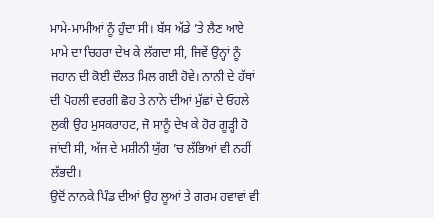ਮਾਮੇ-ਮਾਮੀਆਂ ਨੂੰ ਹੁੰਦਾ ਸੀ। ਬੱਸ ਅੱਡੇ ’ਤੇ ਲੈਣ ਆਏ ਮਾਮੇ ਦਾ ਚਿਹਰਾ ਦੇਖ ਕੇ ਲੱਗਦਾ ਸੀ, ਜਿਵੇਂ ਉਨ੍ਹਾਂ ਨੂੰ ਜਹਾਨ ਦੀ ਕੋਈ ਦੌਲਤ ਮਿਲ ਗਈ ਹੋਵੇ। ਨਾਨੀ ਦੇ ਹੱਥਾਂ ਦੀ ਪੋਹਲੀ ਵਰਗੀ ਛੋਹ ਤੇ ਨਾਨੇ ਦੀਆਂ ਮੁੱਛਾਂ ਦੇ ਓਹਲੇ ਲੁਕੀ ਉਹ ਮੁਸਕਰਾਹਟ, ਜੋ ਸਾਨੂੰ ਦੇਖ ਕੇ ਹੋਰ ਗੂੜ੍ਹੀ ਹੋ ਜਾਂਦੀ ਸੀ, ਅੱਜ ਦੇ ਮਸ਼ੀਨੀ ਯੁੱਗ ’ਚ ਲੱਭਿਆਂ ਵੀ ਨਹੀਂ ਲੱਭਦੀ।
ਉਦੋਂ ਨਾਨਕੇ ਪਿੰਡ ਦੀਆਂ ਉਹ ਲੂਆਂ ਤੇ ਗਰਮ ਹਵਾਵਾਂ ਵੀ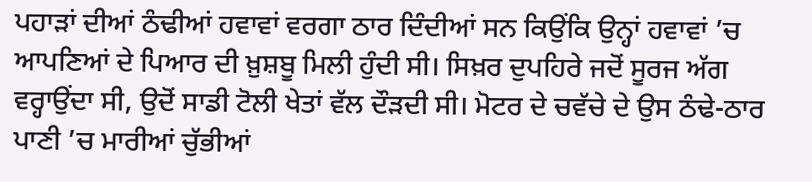ਪਹਾੜਾਂ ਦੀਆਂ ਠੰਢੀਆਂ ਹਵਾਵਾਂ ਵਰਗਾ ਠਾਰ ਦਿੰਦੀਆਂ ਸਨ ਕਿਉਂਕਿ ਉਨ੍ਹਾਂ ਹਵਾਵਾਂ ’ਚ ਆਪਣਿਆਂ ਦੇ ਪਿਆਰ ਦੀ ਖ਼ੁਸ਼ਬੂ ਮਿਲੀ ਹੁੰਦੀ ਸੀ। ਸਿਖ਼ਰ ਦੁਪਹਿਰੇ ਜਦੋਂ ਸੂਰਜ ਅੱਗ ਵਰ੍ਹਾਉਂਦਾ ਸੀ, ਉਦੋਂ ਸਾਡੀ ਟੋਲੀ ਖੇਤਾਂ ਵੱਲ ਦੌੜਦੀ ਸੀ। ਮੋਟਰ ਦੇ ਚਵੱਚੇ ਦੇ ਉਸ ਠੰਢੇ-ਠਾਰ ਪਾਣੀ ’ਚ ਮਾਰੀਆਂ ਚੁੱਭੀਆਂ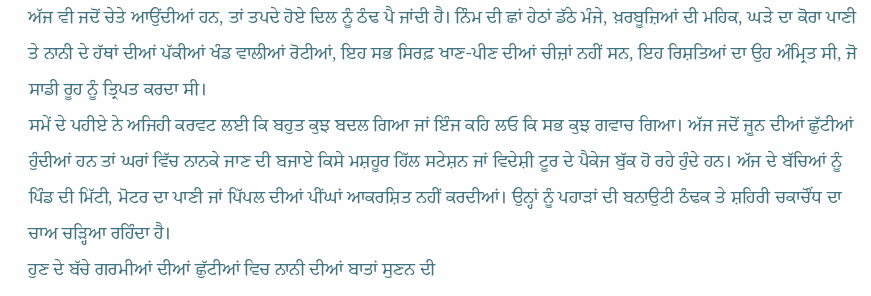ਅੱਜ ਵੀ ਜਦੋਂ ਚੇਤੇ ਆਉਂਦੀਆਂ ਹਨ, ਤਾਂ ਤਪਦੇ ਹੋਏ ਦਿਲ ਨੂੰ ਠੰਢ ਪੈ ਜਾਂਦੀ ਹੈ। ਨਿੰਮ ਦੀ ਛਾਂ ਹੇਠਾਂ ਡੱਠੇ ਮੰਜੇ, ਖ਼ਰਬੂਜ਼ਿਆਂ ਦੀ ਮਹਿਕ, ਘੜੇ ਦਾ ਕੋਰਾ ਪਾਣੀ ਤੇ ਨਾਨੀ ਦੇ ਹੱਥਾਂ ਦੀਆਂ ਪੱਕੀਆਂ ਖੰਡ ਵਾਲੀਆਂ ਰੋਟੀਆਂ, ਇਹ ਸਭ ਸਿਰਫ਼ ਖਾਣ-ਪੀਣ ਦੀਆਂ ਚੀਜ਼ਾਂ ਨਹੀਂ ਸਨ, ਇਹ ਰਿਸ਼ਤਿਆਂ ਦਾ ਉਹ ਅੰਮ੍ਰਿਤ ਸੀ, ਜੋ ਸਾਡੀ ਰੂਹ ਨੂੰ ਤ੍ਰਿਪਤ ਕਰਦਾ ਸੀ।
ਸਮੇਂ ਦੇ ਪਹੀਏ ਨੇ ਅਜਿਹੀ ਕਰਵਟ ਲਈ ਕਿ ਬਹੁਤ ਕੁਝ ਬਦਲ ਗਿਆ ਜਾਂ ਇੰਜ ਕਹਿ ਲਓ ਕਿ ਸਭ ਕੁਝ ਗਵਾਚ ਗਿਆ। ਅੱਜ ਜਦੋਂ ਜੂਨ ਦੀਆਂ ਛੁੱਟੀਆਂ ਹੁੰਦੀਆਂ ਹਨ ਤਾਂ ਘਰਾਂ ਵਿੱਚ ਨਾਨਕੇ ਜਾਣ ਦੀ ਬਜਾਏ ਕਿਸੇ ਮਸ਼ਹੂਰ ਹਿੱਲ ਸਟੇਸ਼ਨ ਜਾਂ ਵਿਦੇਸ਼ੀ ਟੂਰ ਦੇ ਪੈਕੇਜ ਬੁੱਕ ਹੋ ਰਹੇ ਹੁੰਦੇ ਹਨ। ਅੱਜ ਦੇ ਬੱਚਿਆਂ ਨੂੰ ਪਿੰਡ ਦੀ ਮਿੱਟੀ, ਮੋਟਰ ਦਾ ਪਾਣੀ ਜਾਂ ਪਿੱਪਲ ਦੀਆਂ ਪੀਂਘਾਂ ਆਕਰਸ਼ਿਤ ਨਹੀਂ ਕਰਦੀਆਂ। ਉਨ੍ਹਾਂ ਨੂੰ ਪਹਾੜਾਂ ਦੀ ਬਨਾਉਟੀ ਠੰਢਕ ਤੇ ਸ਼ਹਿਰੀ ਚਕਾਚੌਂਧ ਦਾ ਚਾਅ ਚੜ੍ਹਿਆ ਰਹਿੰਦਾ ਹੈ।
ਹੁਣ ਦੇ ਬੱਚੇ ਗਰਮੀਆਂ ਦੀਆਂ ਛੁੱਟੀਆਂ ਵਿਚ ਨਾਨੀ ਦੀਆਂ ਬਾਤਾਂ ਸੁਣਨ ਦੀ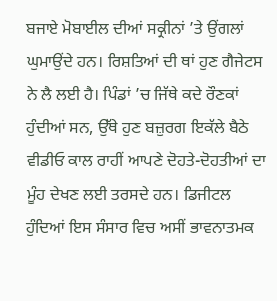ਬਜਾਏ ਮੋਬਾਈਲ ਦੀਆਂ ਸਕ੍ਰੀਨਾਂ ’ਤੇ ਉਂਗਲਾਂ ਘੁਮਾਉਂਦੇ ਹਨ। ਰਿਸ਼ਤਿਆਂ ਦੀ ਥਾਂ ਹੁਣ ਗੈਜੇਟਸ ਨੇ ਲੈ ਲਈ ਹੈ। ਪਿੰਡਾਂ ’ਚ ਜਿੱਥੇ ਕਦੇ ਰੌਣਕਾਂ ਹੁੰਦੀਆਂ ਸਨ, ਉੱਥੇ ਹੁਣ ਬਜ਼ੁਰਗ ਇਕੱਲੇ ਬੈਠੇ ਵੀਡੀਓ ਕਾਲ ਰਾਹੀਂ ਆਪਣੇ ਦੋਹਤੇ-ਦੋਹਤੀਆਂ ਦਾ ਮੂੰਹ ਦੇਖਣ ਲਈ ਤਰਸਦੇ ਹਨ। ਡਿਜੀਟਲ ਹੁੰਦਿਆਂ ਇਸ ਸੰਸਾਰ ਵਿਚ ਅਸੀਂ ਭਾਵਨਾਤਮਕ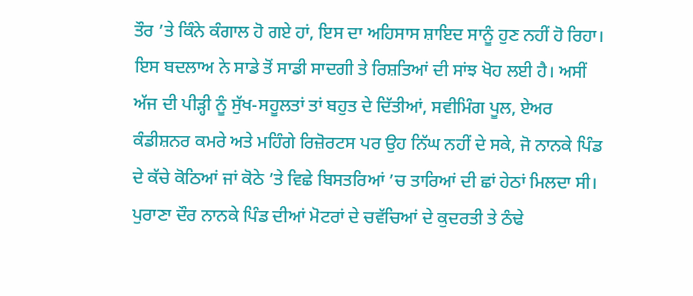ਤੌਰ ’ਤੇ ਕਿੰਨੇ ਕੰਗਾਲ ਹੋ ਗਏ ਹਾਂ, ਇਸ ਦਾ ਅਹਿਸਾਸ ਸ਼ਾਇਦ ਸਾਨੂੰ ਹੁਣ ਨਹੀਂ ਹੋ ਰਿਹਾ। ਇਸ ਬਦਲਾਅ ਨੇ ਸਾਡੇ ਤੋਂ ਸਾਡੀ ਸਾਦਗੀ ਤੇ ਰਿਸ਼ਤਿਆਂ ਦੀ ਸਾਂਝ ਖੋਹ ਲਈ ਹੈ। ਅਸੀਂ ਅੱਜ ਦੀ ਪੀੜ੍ਹੀ ਨੂੰ ਸੁੱਖ-ਸਹੂਲਤਾਂ ਤਾਂ ਬਹੁਤ ਦੇ ਦਿੱਤੀਆਂ, ਸਵੀਮਿੰਗ ਪੂਲ, ਏਅਰ ਕੰਡੀਸ਼ਨਰ ਕਮਰੇ ਅਤੇ ਮਹਿੰਗੇ ਰਿਜ਼ੋਰਟਸ ਪਰ ਉਹ ਨਿੱਘ ਨਹੀਂ ਦੇ ਸਕੇ, ਜੋ ਨਾਨਕੇ ਪਿੰਡ ਦੇ ਕੱਚੇ ਕੋਠਿਆਂ ਜਾਂ ਕੋਠੇ ’ਤੇ ਵਿਛੇ ਬਿਸਤਰਿਆਂ ’ਚ ਤਾਰਿਆਂ ਦੀ ਛਾਂ ਹੇਠਾਂ ਮਿਲਦਾ ਸੀ।
ਪੁਰਾਣਾ ਦੌਰ ਨਾਨਕੇ ਪਿੰਡ ਦੀਆਂ ਮੋਟਰਾਂ ਦੇ ਚਵੱਚਿਆਂ ਦੇ ਕੁਦਰਤੀ ਤੇ ਠੰਢੇ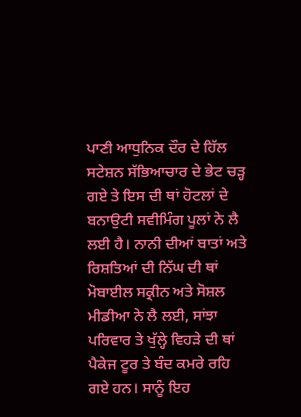ਪਾਣੀ ਆਧੁਨਿਕ ਦੌਰ ਦੇ ਹਿੱਲ ਸਟੇਸ਼ਨ ਸੱਭਿਆਚਾਰ ਦੇ ਭੇਟ ਚੜ੍ਹ ਗਏ ਤੇ ਇਸ ਦੀ ਥਾਂ ਹੋਟਲਾਂ ਦੇ ਬਨਾਉਟੀ ਸਵੀਮਿੰਗ ਪੂਲਾਂ ਨੇ ਲੈ ਲਈ ਹੈ। ਨਾਨੀ ਦੀਆਂ ਬਾਤਾਂ ਅਤੇ ਰਿਸ਼ਤਿਆਂ ਦੀ ਨਿੱਘ ਦੀ ਥਾਂ ਮੋਬਾਈਲ ਸਕ੍ਰੀਨ ਅਤੇ ਸੋਸ਼ਲ ਮੀਡੀਆ ਨੇ ਲੈ ਲਈ, ਸਾਂਝਾ ਪਰਿਵਾਰ ਤੇ ਖੁੱਲ੍ਹੇ ਵਿਹੜੇ ਦੀ ਥਾਂ ਪੈਕੇਜ ਟੂਰ ਤੇ ਬੰਦ ਕਮਰੇ ਰਹਿ ਗਏ ਹਨ। ਸਾਨੂੰ ਇਹ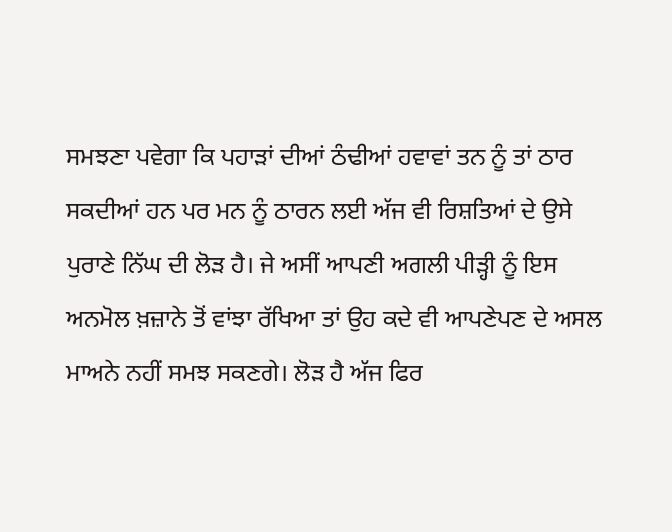ਸਮਝਣਾ ਪਵੇਗਾ ਕਿ ਪਹਾੜਾਂ ਦੀਆਂ ਠੰਢੀਆਂ ਹਵਾਵਾਂ ਤਨ ਨੂੰ ਤਾਂ ਠਾਰ ਸਕਦੀਆਂ ਹਨ ਪਰ ਮਨ ਨੂੰ ਠਾਰਨ ਲਈ ਅੱਜ ਵੀ ਰਿਸ਼ਤਿਆਂ ਦੇ ਉਸੇ ਪੁਰਾਣੇ ਨਿੱਘ ਦੀ ਲੋੜ ਹੈ। ਜੇ ਅਸੀਂ ਆਪਣੀ ਅਗਲੀ ਪੀੜ੍ਹੀ ਨੂੰ ਇਸ ਅਨਮੋਲ ਖ਼ਜ਼ਾਨੇ ਤੋਂ ਵਾਂਝਾ ਰੱਖਿਆ ਤਾਂ ਉਹ ਕਦੇ ਵੀ ਆਪਣੇਪਣ ਦੇ ਅਸਲ ਮਾਅਨੇ ਨਹੀਂ ਸਮਝ ਸਕਣਗੇ। ਲੋੜ ਹੈ ਅੱਜ ਫਿਰ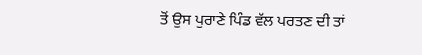ਤੋਂ ਉਸ ਪੁਰਾਣੇ ਪਿੰਡ ਵੱਲ ਪਰਤਣ ਦੀ ਤਾਂ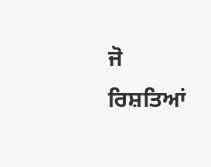ਜੋ ਰਿਸ਼ਤਿਆਂ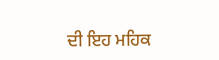ਦੀ ਇਹ ਮਹਿਕ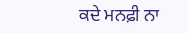ਕਦੇ ਮਨਫ਼ੀ ਨਾ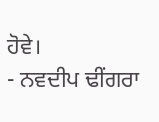ਹੋਵੇ।
- ਨਵਦੀਪ ਢੀਂਗਰਾ